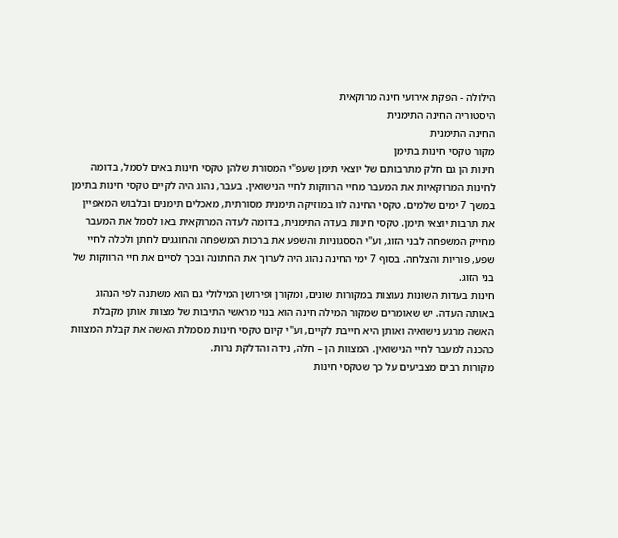הילולה - הפקת אירועי חינה מרוקאית
היסטוריה החינה התימנית
החינה התימנית
מקור טקסי חינות בתימן
חינות הן גם חלק מתרבותם של יוצאי תימן שעפ"י המסורת שלהן טקסי חינות באים לסמל, בדומה לחינות המרוקאיות את המעבר מחיי הרווקות לחיי הנישואין. בעבר, נהוג היה לקיים טקסי חינות בתימן במשך 7 ימים שלמים. טקסי החינה לוו במוזיקה תימנית מסורתית, מאכלים תימנים ובלבוש המאפיין את תרבות יוצאי תימן. טקסי חינות בעדה התימנית, בדומה לעדה המרוקאית באו לסמל את המעבר מחייק המשפחה לבני הזוג, וע"י הססגוניות והשפע את ברכות המשפחה והחוגגים לחתן ולכלה לחיי שפע, פוריות והצלחה. בסוף 7 ימי החינה נהוג היה לערוך את החתונה ובכך לסיים את חיי הרווקות של בני הזוג.
חינות בעדות השונות נעוצות במקורות שונים, ומקורן ופירושן המילולי גם הוא משתנה לפי הנהוג באותה העדה. יש שאומרים שמקור המילה חינה הוא בנוי מראשי התיבות של מצוות אותן מקבלת האשה מרגע נישואיה ואותן היא חייבת לקיים, וע"י קיום טקסי חינות מסמלת האשה את קבלת המצוות כהכנה למעבר לחיי הנישואין. המצוות הן – חלה, נידה והדלקת נרות.
מקורות רבים מצביעים על כך שטקסי חינות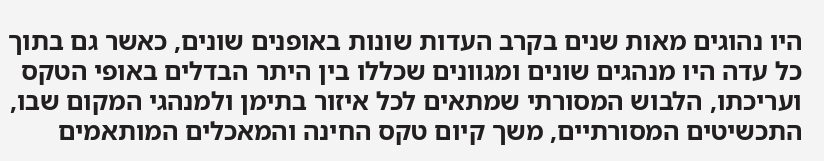היו נהוגים מאות שנים בקרב העדות שונות באופנים שונים, כאשר גם בתוך כל עדה היו מנהגים שונים ומגוונים שכללו בין היתר הבדלים באופי הטקס ועריכתו, הלבוש המסורתי שמתאים לכל איזור בתימן ולמנהגי המקום שבו, התכשיטים המסורתיים, משך קיום טקס החינה והמאכלים המותאמים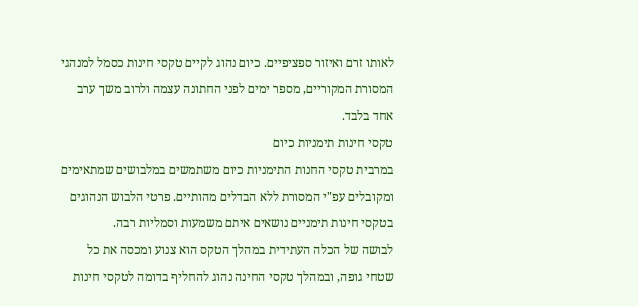לאותו זרם ואיזור ספציפיים. כיום נהוג לקיים טקסי חינות כסמל למנהגי המסורת המקוריים, מספר ימים לפני החתונה עצמה ולרוב משך ערב אחד בלבד.
טקסי חינות תימניות כיום
במרבית טקסי החנות התימניות כיום משתמשים במלבושים שמתאימים ומקובלים עפ"י המסורת ללא הבדלים מהותיים. פרטי הלבוש הנהוגים בטקסי חינות תימניים נושאים איתם משמעות וסמליות רבה.
לבושה של הכלה העתידית במהלך הטקס הוא צנוע ומכסה את כל שטחי גופה, ובמהלך טקסי החינה נהוג להחליף בדומה לטקסי חינות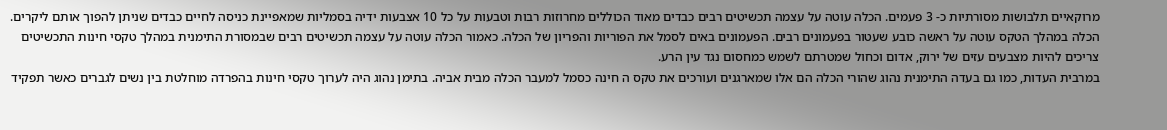מרוקאיים תלבושות מסורתיות כ- 3 פעמים. הכלה עוטה על עצמה תכשיטים רבים כבדים מאוד הכוללים מחרוזות רבות וטבעות על כל 10 אצבעות ידיה בסמליות שמאפיינת כניסה לחיים כבדים שניתן להפוך אותם ליקרים. הכלה במהלך הטקס עוטה על ראשה כובע שעטור בפעמונים רבים. הפעמונים באים לסמל את הפוריות והפריון של הכלה. כאמור הכלה עוטה על עצמה תכשיטים רבים שבמסורת התימנית במהלך טקסי חינות התכשיטים צריכים להיות מצבעים עזים של ירוק, אדום וכחול שמטרתם לשמש כמחסום נגד עין הרע.
במרבית העדות, כמו גם בעדה התימנית נהוג שהורי הכלה הם אלו שמארגנים ועורכים את טקס ה חינה כסמל למעבר הכלה מבית אביה. בתימן נהוג היה לערוך טקסי חינות בהפרדה מוחלטת בין נשים לגברים כאשר תפקיד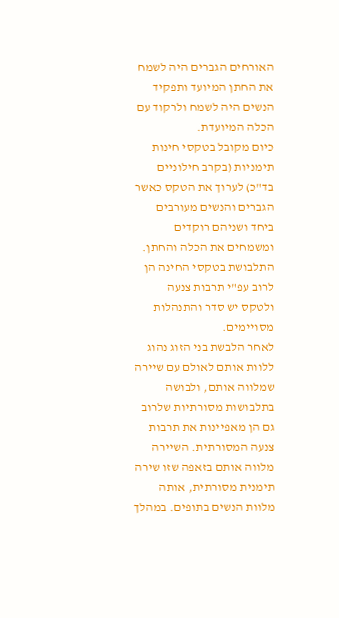האורחים הגברים היה לשמח את החתן המיועד ותפקיד הנשים היה לשמח ולרקוד עם הכלה המיועדת.
כיום מקובל בטקסי חינות תימניות (בקרב חילוניים בד"כ) לערוך את הטקס כאשר הגברים והנשים מעורבים ביחד ושניהם רוקדים ומשמחים את הכלה והחתן.
התלבושת בטקסי החינה הן לרוב עפ"י תרבות צנעה ולטקס יש סדר והתנהלות מסויימים.
לאחר הלבשת בני הזוג נהוג ללוות אותם לאולם עם שיירה שמלווה אותם, ולבושה בתלבושות מסורתיות שלרוב גם הן מאפיינות את תרבות צנעה המסורתית. השיירה מלווה אותם בזאפה שזו שירה תימנית מסורתית, אותה מלוות הנשים בתופים. במהלך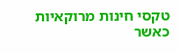טקסי חינות מרוקאיות כאשר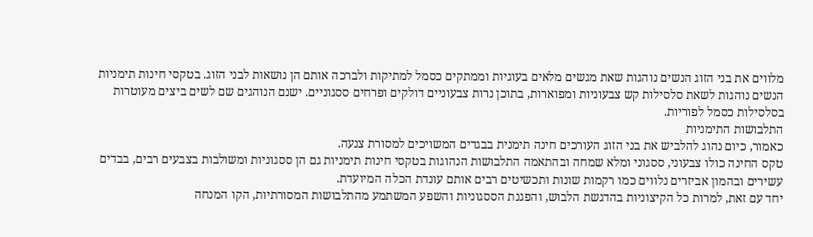מלווים את בני הזוג הנשים נוהגות שאת מגשים מלאים בעוגיות וממתקים כסמל למתיקות ולברכה אותם הן נושאות לבני הזוג. בטקסי חינות תימניות הנשים נוהגות לשאת סלסילות קש צבעוניות ומפוארות, בתוכן נרות צבעוניים דולקים ופרחים ססגוניים. ישנם הנוהגים שם לשים ביצים מעוטרות בסלסילות כסמל לפוריות.
התלבושות התימניות
כאמור, כיום נהוג להלביש את בני הזוג העורכים חינה תימנית בבגדים המשויכים למסורת צנעה.
טקס החינה כולו צבעוני, ססגוני ומלא שמחה ובהתאמה התלבושות הנהוגות בטקסי חינות תימניות גם הן ססגוניות ומשולבות בצבעים רבים, בבדים עשירים ובהמון אביזרים נלווים כמו רקמות שונות ותכשיטים רבים אותם עונדת הכלה המיועדת.
יחד עם זאת, למרות כל הקיצוניות בהדגשת הלבוש, והפגנת הססגוניות והשפע המשתמע מהתלבושות המסורתיות, הקו המנחה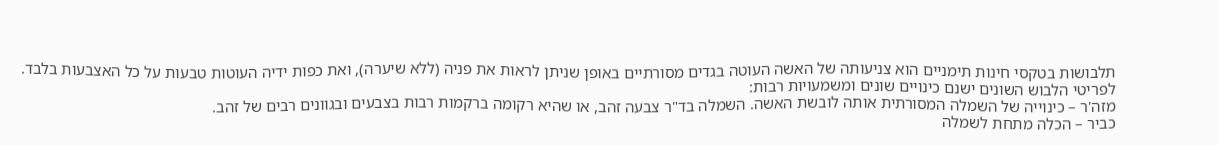תלבושות בטקסי חינות תימניים הוא צניעותה של האשה העוטה בגדים מסורתיים באופן שניתן לראות את פניה (ללא שיערה), ואת כפות ידיה העוטות טבעות על כל האצבעות בלבד.
לפריטי הלבוש השונים ישנם כינויים שונים ומשמעויות רבות:
מזה'ר – כינוייה של השמלה המסורתית אותה לובשת האשה. השמלה בד"ר צבעה זהב, או שהיא רקומה ברקמות רבות בצבעים ובגוונים רבים של זהב.
כביר – הכלה מתחת לשמלה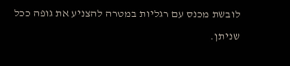לובשת מכנס עם רגליות במטרה להצניע את גופה ככל שניתן.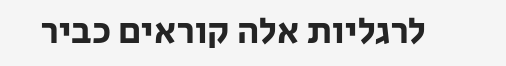לרגליות אלה קוראים כביר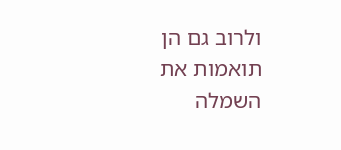ולרוב גם הן תואמות את השמלה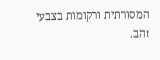המסורתית ורקומות בצבעי זהב.